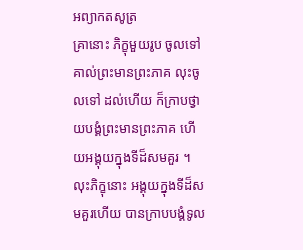អព្យាកតសូត្រ
គ្រានោះ ភិក្ខុមួយរូប ចូលទៅគាល់ព្រះមានព្រះភាគ លុះចូលទៅ ដល់ហើយ ក៏ក្រាបថ្វាយបង្គំព្រះមានព្រះភាគ ហើយអង្គុយក្នុងទីដ៏សមគួរ ។ លុះភិក្ខុនោះ អង្គុយក្នុងទីដ៏សមគួរហើយ បានក្រាបបង្គំទូល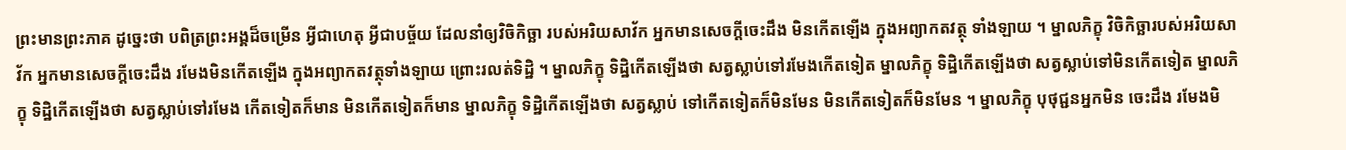ព្រះមានព្រះភាគ ដូច្នេះថា បពិត្រព្រះអង្គដ៏ចម្រើន អ្វីជាហេតុ អ្វីជាបច្ច័យ ដែលនាំឲ្យវិចិកិច្ឆា របស់អរិយសាវ័ក អ្នកមានសេចក្តីចេះដឹង មិនកើតឡើង ក្នុងអព្យាកតវត្ថុ ទាំងឡាយ ។ ម្នាលភិក្ខុ វិចិកិច្ឆារបស់អរិយសាវ័ក អ្នកមានសេចក្តីចេះដឹង រមែងមិនកើតឡើង ក្នុងអព្យាកតវត្ថុទាំងឡាយ ព្រោះរលត់ទិដ្ឋិ ។ ម្នាលភិក្ខុ ទិដ្ឋិកើតឡើងថា សត្វស្លាប់ទៅរមែងកើតទៀត ម្នាលភិក្ខុ ទិដ្ឋិកើតឡើងថា សត្វស្លាប់ទៅមិនកើតទៀត ម្នាលភិក្ខុ ទិដ្ឋិកើតឡើងថា សត្វស្លាប់ទៅរមែង កើតទៀតក៏មាន មិនកើតទៀតក៏មាន ម្នាលភិក្ខុ ទិដ្ឋិកើតឡើងថា សត្វស្លាប់ ទៅកើតទៀតក៏មិនមែន មិនកើតទៀតក៏មិនមែន ។ ម្នាលភិក្ខុ បុថុជ្ជនអ្នកមិន ចេះដឹង រមែងមិ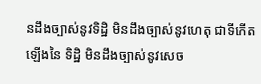នដឹងច្បាស់នូវទិដ្ឋិ មិនដឹងច្បាស់នូវហេតុ ជាទីកើតឡើងនៃ ទិដ្ឋិ មិនដឹងច្បាស់នូវសេច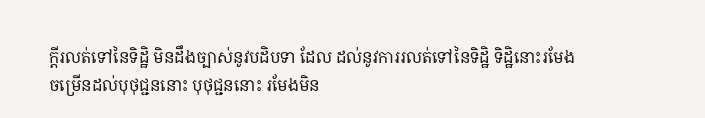ក្តីរលត់ទៅនៃទិដ្ឋិ មិនដឹងច្បាស់នូវបដិបទា ដែល ដល់នូវការរលត់ទៅនៃទិដ្ឋិ ទិដ្ឋិនោះរមែងចម្រើនដល់បុថុជ្ជននោះ បុថុជ្ជននោះ រមែងមិន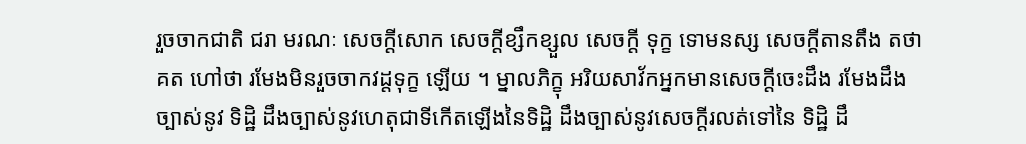រួចចាកជាតិ ជរា មរណៈ សេចក្តីសោក សេចក្តីខ្សឹកខ្សួល សេចក្តី ទុក្ខ ទោមនស្ស សេចក្តីតានតឹង តថាគត ហៅថា រមែងមិនរួចចាកវដ្តទុក្ខ ឡើយ ។ ម្នាលភិក្ខុ អរិយសាវ័កអ្នកមានសេចក្តីចេះដឹង រមែងដឹងច្បាស់នូវ ទិដ្ឋិ ដឹងច្បាស់នូវហេតុជាទីកើតឡើងនៃទិដ្ឋិ ដឹងច្បាស់នូវសេចក្តីរលត់ទៅនៃ ទិដ្ឋិ ដឹ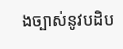ងច្បាស់នូវបដិប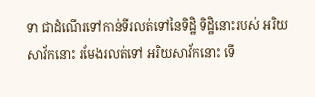ទា ជាដំណើរទៅកាន់ទីរលត់ទៅនៃទិដ្ឋិ ទិដ្ឋិនោះរបស់ អរិយសាវ័កនោះ រមែងរលត់ទៅ អរិយសាវ័កនោះ ទើ